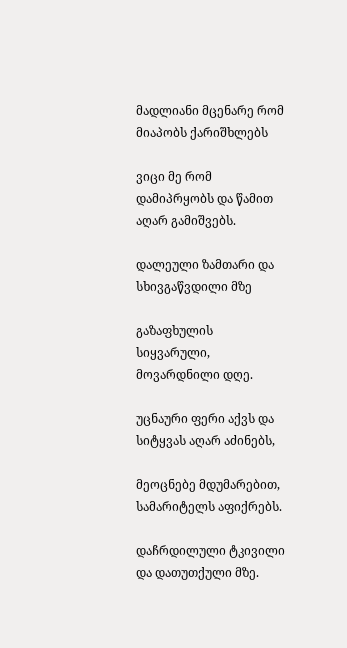მადლიანი მცენარე რომ მიაპობს ქარიშხლებს

ვიცი მე რომ დამიპრყობს და წამით აღარ გამიშვებს.

დალეული ზამთარი და სხივგაწვდილი მზე

გაზაფხულის სიყვარული, მოვარდნილი დღე.

უცნაური ფერი აქვს და სიტყვას აღარ აძინებს,

მეოცნებე მდუმარებით, სამარიტელს აფიქრებს.

დაჩრდილული ტკივილი და დათუთქული მზე.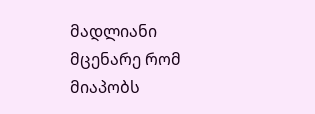მადლიანი მცენარე რომ მიაპობს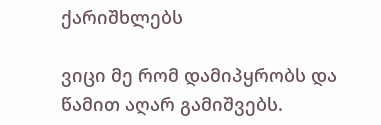ქარიშხლებს

ვიცი მე რომ დამიპყრობს და წამით აღარ გამიშვებს.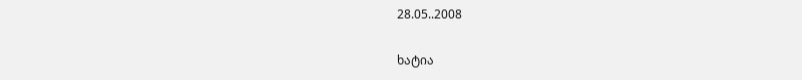28.05..2008

ხატია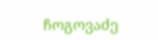ჩოგოვაძე